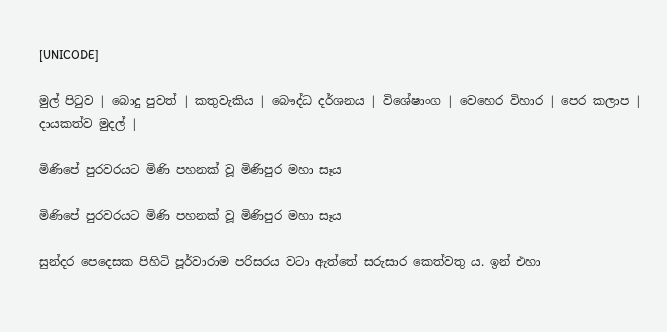[UNICODE]

මුල් පිටුව | බොදු පුවත් | කතුවැකිය | බෞද්ධ දර්ශනය | විශේෂාංග | වෙහෙර විහාර | පෙර කලාප | දායකත්ව මුදල් |

මිණිපේ පුරවරයට මිණි පහනක් වූ මිණිපුර මහා සෑය

මිණිපේ පුරවරයට මිණි පහනක් වූ මිණිපුර මහා සෑය

සුන්දර පෙදෙසක පිහිටි පූර්වාරාම පරිසරය වටා ඇත්තේ සරුසාර කෙත්වතු ය. ඉන් එහා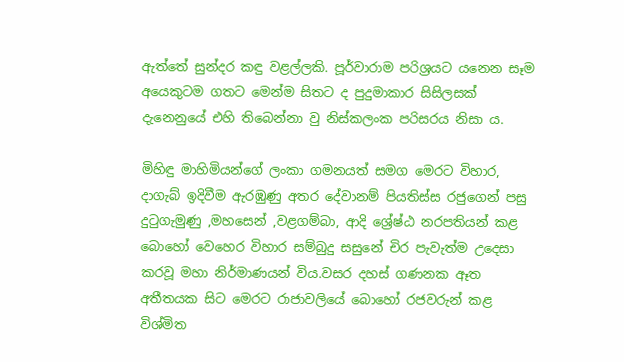ඇත්තේ සුන්දර කඳු වළල්ලකි. පූර්වාරාම පරිශ්‍රයට යනෙන සෑම අයෙකුටම ගතට මෙන්ම සිතට ද පුදුමාකාර සිසිලසක් දැනෙනුයේ එහි තිබෙන්නා වු නිස්කලංක පරිසරය නිසා ය.

මිහිඳු මාහිමියන්ගේ ලංකා ගමනයත් සමග මෙරට විහාර, දාගැබ් ඉදිවීම ඇරඹුණු අතර දේවානම් පියතිස්ස රජුගෙන් පසු දුටුගැමුණු ,මහසෙන් ,වළගම්බා, ආදි ශ්‍රේෂ්ඨ නරපතියන් කළ බොහෝ වෙහෙර විහාර සම්බුදු සසුනේ චිර පැවැත්ම උදෙසා කරවූ මහා නිර්මාණයන් විය.වසර දහස් ගණනක ඈත අතීතයක සිට මෙරට රාජාවලියේ බොහෝ රජවරුන් කළ විශ්මිත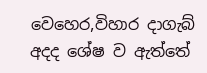වෙහෙර,විහාර දාගැබ් අදද ශේෂ ව ඇත්තේ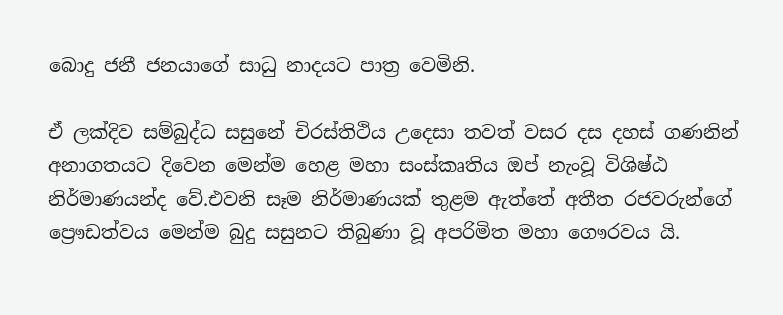බොදු ජනී ජනයාගේ සාධු නාදයට පාත්‍ර වෙමිනි.

ඒ ලක්දිව සම්බුද්ධ සසුනේ චිරස්තිථිය උදෙසා තවත් වසර දස දහස් ගණනින් අනාගතයට දිවෙන මෙන්ම හෙළ මහා සංස්කෘතිය ඔප් නැංවූ විශිෂ්ඨ නිර්මාණයන්ද වේ.එවනි සෑම නිර්මාණයක් තුළම ඇත්තේ අතීත රජවරුන්ගේ ප්‍රෞඩත්වය මෙන්ම බුදු සසුනට තිබුණා වූ අපරිමිත මහා ගෞරවය යි.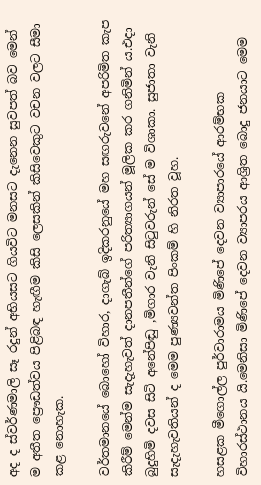අද ද ස්වර්ණමාලි සෑ රදුන් අභියසට ගියවිට මනසට දැනෙන සුවපත් බව මෙන් ම අතීත ප්‍රෞඩත්වය පිළිබඳ හැඟීම කිසි ලෙසකින් කිසිවෙකුට වචන වලට සීමා කළ නොහැක.

වර්තමානයේ බොහෝ විහාර, දාගැබ් ඉදිකරනුයේ මහ සඟරුවනේ අපරිමිත කැප කිරීම් මෙන්ම සැදැහැවත් දානපතීන්ගේ පරිත්‍යාගයන් මූලික කර ගනිමින් ය.එදා බුදුහිමි දවස සිටි අනේපිඬු ,මිගාර වැනි සිටුවරුන් සේ ම විශාකා. සුජාතා වැනි සැදැහැවතියන් ද මෙම පුණ්‍යවන්ත පිංකම් හි නිරත වූහ.

හසළක මීගොල්ල පුර්වාරාමය මිණිපේ දෙවන ව්‍යාපාරයේ ආරම්භක විහාරස්ථානය යි.මෙනිසා මිණිපේ දෙවන ව්‍යාපරය ආශ්‍රිත බොදු ජනයාට මෙම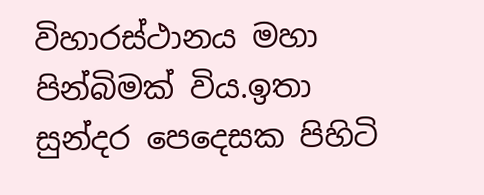විහාරස්ථානය මහා පින්බිමක් විය.ඉතා සුන්දර පෙදෙසක පිහිටි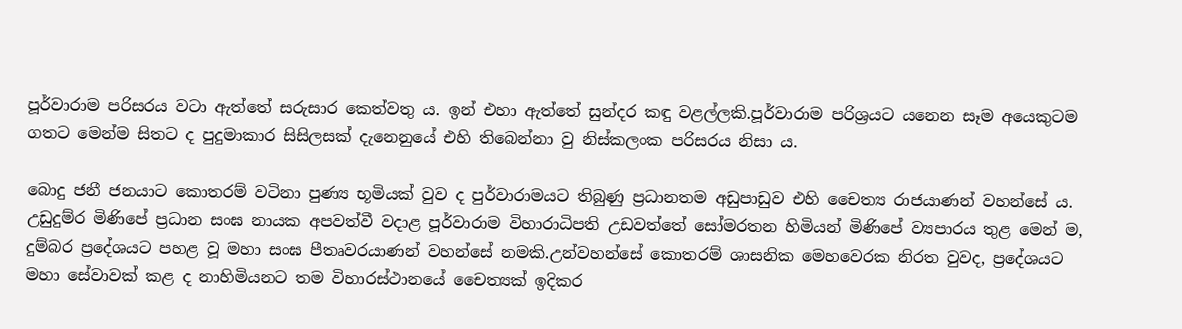පූර්වාරාම පරිසරය වටා ඇත්තේ සරුසාර කෙත්වතු ය. ඉන් එහා ඇත්තේ සුන්දර කඳු වළල්ලකි.පූර්වාරාම පරිශ්‍රයට යනෙන සෑම අයෙකුටම ගතට මෙන්ම සිතට ද පුදුමාකාර සිසිලසක් දැනෙනුයේ එහි තිබෙන්නා වු නිස්කලංක පරිසරය නිසා ය.

බොදු ජනී ජනයාට කොතරම් වටිනා පුණ්‍ය භූමියක් වුව ද පුර්වාරාමයට තිබුණු ප්‍රධානතම අඩුපාඩුව එහි චෛත්‍ය රාජයාණන් වහන්සේ ය. උඩුදුම්ර මිණිපේ ප්‍රධාන සංඝ නායක අපවත්වී වදාළ පූර්වාරාම විහාරාධිපති උඩවත්තේ සෝමරතන හිමියන් මිණිපේ ව්‍යපාරය තුළ මෙන් ම, දුම්බර ප්‍රදේශයට පහළ වූ මහා සංඝ පීතෘවරයාණන් වහන්සේ නමකි.උන්වහන්සේ කොතරම් ශාසනික මෙහවෙරක නිරත වුවද, ප්‍රදේශයට මහා සේවාවක් කළ ද නාහිමියනට තම විහාරස්ථානයේ චෛත්‍යක් ඉදිකර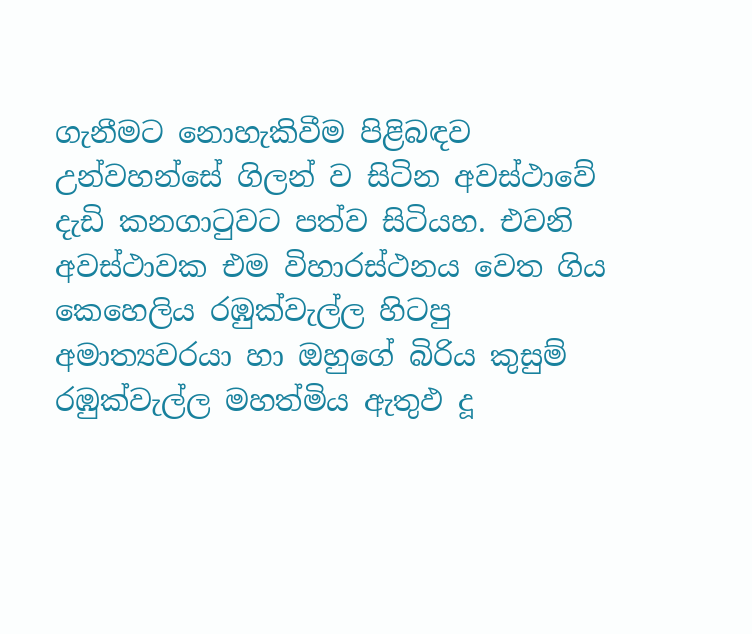ගැනීමට නොහැකිවීම පිළිබඳව උන්වහන්සේ ගිලන් ව සිටින අවස්ථාවේ දැඩි කනගාටුවට පත්ව සිටියහ. එවනි අවස්ථාවක එම විහාරස්ථනය වෙත ගිය කෙහෙලිය රඹුක්වැල්ල හිටපු අමාත්‍යවරයා හා ඔහුගේ බිරිය කුසුම් රඹුක්වැල්ල මහත්මිය ඇතුඵ දූ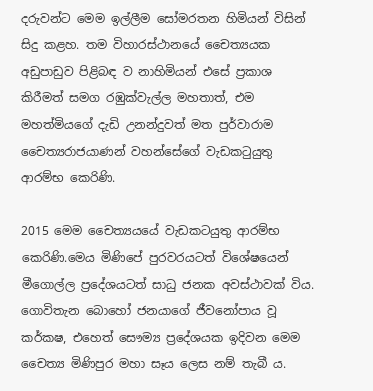දරුවන්ට මෙම ඉල්ලීම සෝමරතන හිමියන් විසින් සිදු කළහ. තම විහාරස්ථානයේ චෛත්‍යයක අඩුපාඩුව පිළිබඳ ව නාහිමියන් එසේ ප්‍රකාශ කිරීමත් සමග රඹුක්වැල්ල මහතාත්, එම මහත්මියගේ දැඩි උනන්දුවත් මත පුර්වාරාම චෛත්‍යරාජයාණන් වහන්සේගේ වැඩකටුයුතු ආරම්භ කෙරිණි.

2015 මෙම චෛත්‍යයයේ වැඩකටයුතු ආරම්භ කෙරිණි.මෙය මිණිපේ පුරවරයටත් විශේෂයෙන් මීගොල්ල ප්‍රදේශයටත් සාධු ජනක අවස්ථාවක් විය. ගොවිතැන බොහෝ ජනයාගේ ජීවනෝපාය වූ කර්කෂ, එහෙත් සෞම්‍ය ප්‍රදේශයක ඉදිවන මෙම චෛත්‍ය මිණිපුර මහා සෑය ලෙස නම් තැබී ය.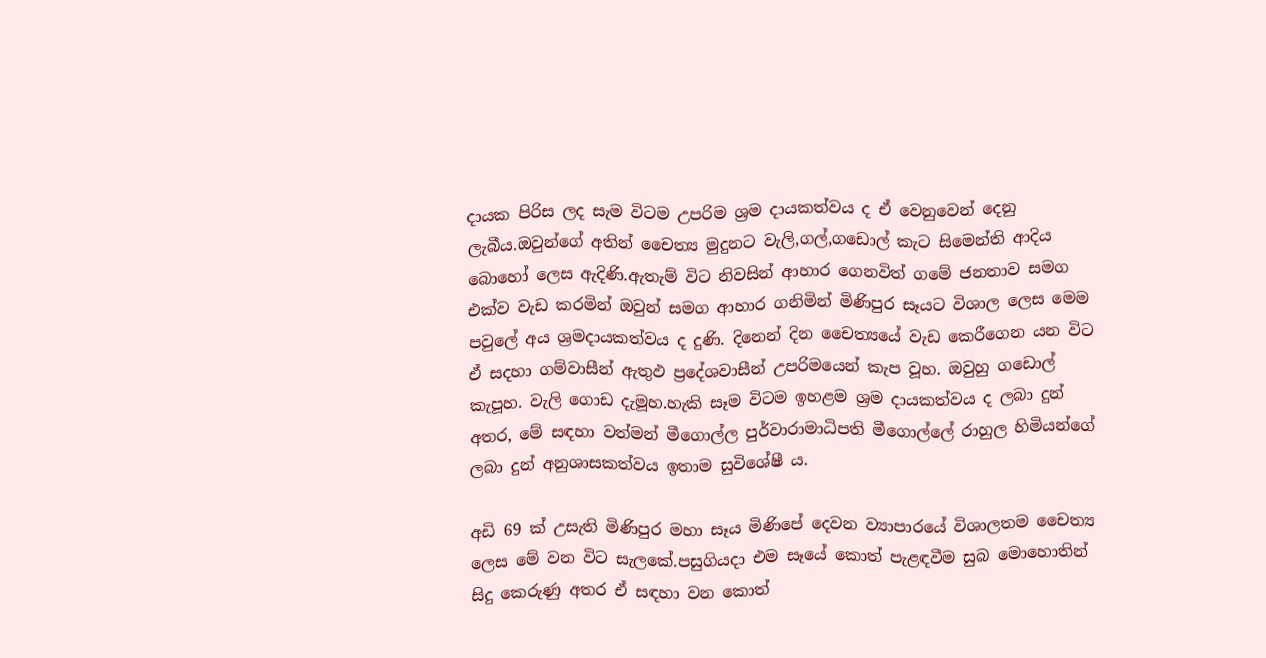දායක පිරිස ලද සැම විටම උපරිම ශ්‍රම දායකත්වය ද ඒ වෙනුවෙන් දෙනු ලැබීය.ඔවුන්ගේ අතින් චෛත්‍ය මුදුනට වැලි,ගල්,ගඩොල් කැට සිමෙන්ති ආදිය බොහෝ ලෙස ඇදිණි.ඇතැම් විට නිවසින් ආහාර ගෙනවිත් ගමේ ජනතාව සමග එක්ව වැඩ කරමින් ඔවුන් සමග ආහාර ගනිමින් මිණිපුර සෑයට විශාල ලෙස මෙම පවුලේ අය ශ්‍රමදායකත්වය ද දුණි. දිනෙන් දින චෛත්‍යයේ වැඩ කෙරීගෙන යන විට ඒ සදහා ගම්වාසීන් ඇතුඵ ප්‍රදේශවාසීන් උපරිමයෙන් කැප වූහ. ඔවුහු ගඩොල් කැපූහ. වැලි ගොඩ දැමූහ.හැකි සෑම විටම ඉහළම ශ්‍රම දායකත්වය ද ලබා දුන් අතර, මේ සඳහා වත්මන් මීගොල්ල පුර්වාරාමාධිපති මීගොල්ලේ රාහුල හිමියන්ගේ ලබා දුන් අනුශාසකත්වය ඉතාම සුවිශේෂී ය.

අඩි 69 ක් උසැති මිණිපුර මහා සෑය මිණිපේ දෙවන ව්‍යාපාරයේ විශාලතම චෛත්‍ය ලෙස මේ වන විට සැලකේ.පසුගියදා එම සෑයේ කොත් පැළඳවීම සුබ මොහොතින් සිදු කෙරුණු අතර ඒ සඳහා වන කොත්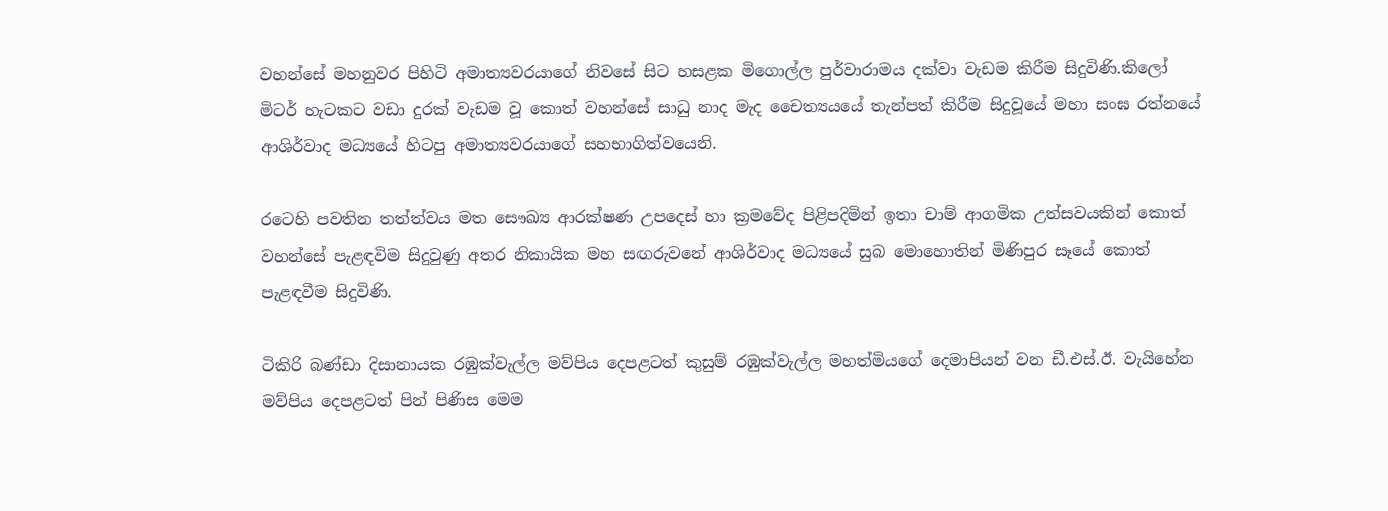වහන්සේ මහනුවර පිහිටි අමාත්‍යවරයාගේ නිවසේ සිට හසළක මිගොල්ල පුර්වාරාමය දක්වා වැඩම කිරීම සිදුවිණි.කිලෝ මිටර් හැටකට වඩා දුරක් වැඩම වූ කොත් වහන්සේ සාධු නාද මැද චෛත්‍යයයේ තැන්පත් කිරීම සිදුවූයේ මහා සංඝ රත්නයේ ආශිර්වාද මධ්‍යයේ හිටපු අමාත්‍යවරයාගේ සහභාගිත්වයෙනි.

රටෙහි පවතින තත්ත්වය මත සෞඛ්‍ය ආරක්ෂණ උපදෙස් හා ක්‍රමවේද පිළිපදිමින් ඉතා චාම් ආගමික උත්සවයකින් කොත් වහන්සේ පැළඳවිම සිදුවුණු අතර නිකායික මහ සඟරුවනේ ආශිර්වාද මධ්‍යයේ සුබ මොහොතින් මිණිපුර සෑයේ කොත් පැළඳවීම සිදුවිණි.

ටිකිරි බණ්ඩා දිසානායක රඹුක්වැල්ල මව්පිය දෙපළටත් කුසුම් රඹුක්වැල්ල මහත්මියගේ දෙමාපියන් වන ඩී.එස්.ඊ. වැයිහේන මව්පිය දෙපළටත් පින් පිණිස මෙම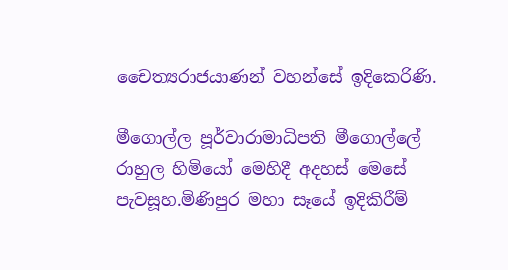චෛත්‍යරාජයාණන් වහන්සේ ඉදිකෙරිණි.

මීගොල්ල පූර්වාරාමාධිපති මීගොල්ලේ රාහුල හිමියෝ මෙහිදී අදහස් මෙසේ පැවසූහ.මිණිපුර මහා සෑයේ ඉදිකිරීම්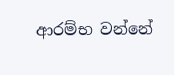ආරම්භ වන්නේ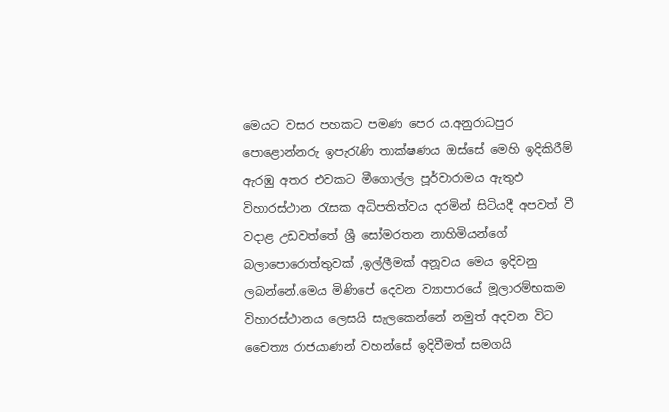මෙයට වසර පහකට පමණ පෙර ය.අනුරාධපුර පොළොන්නරු ඉපැරැණි තාක්ෂණය ඔස්සේ මෙහි ඉදිකිරීම් ඇරඹු අතර එවකට මීගොල්ල පූර්වාරාමය ඇතුඵ විහාරස්ථාන රැසක අධිපතිත්වය දරමින් සිටියදී අපවත් වී වදාළ උඩවත්තේ ශ්‍රී සෝමරතන නාහිමියන්ගේ බලාපොරොත්තුවක් ,ඉල්ලීමක් අනූවය මෙය ඉදිවනු ලබන්නේ.මෙය මිණිපේ දෙවන ව්‍යාපාරයේ මූලාරම්භකම විහාරස්ථානය ලෙසයි සැලකෙන්නේ නමුත් අදවන විට චෛත්‍ය රාජයාණන් වහන්සේ ඉදිවීමත් සමගයි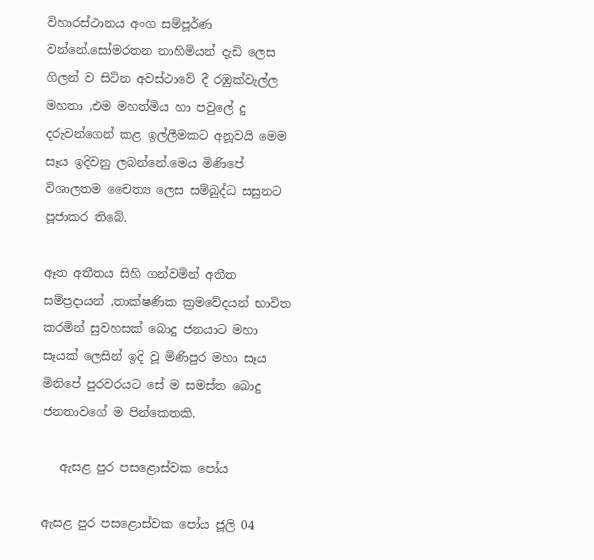විහාරස්ථානය අංග සම්පූර්ණ වන්නේ.සෝමරතන නාහිමියන් දැඩි ලෙස ගිලන් ව සිටින අවස්ථාවේ දී රඹුක්වැල්ල මහතා ,එම මහත්මිය හා පවුලේ දු දරුවන්ගෙන් කළ ඉල්ලීමකට අනූවයි මෙම සෑය ඉදිවනු ලබන්නේ.මෙය මිණිපේ විශාලතම චෛත්‍ය ලෙස සම්බුද්ධ සසුනට පූජාකර තිබේ.

ඈත අතීතය සිහි ගන්වමින් අතීත සම්ප්‍රදායන් ,තාක්ෂණික ක්‍රමවේදයන් භාවිත කරමින් සුවහසක් බොදු ජනයාට මහා සෑයක් ලෙසින් ඉදි වූ මිණිපුර මහා සෑය මිනිපේ පුරවරයට සේ ම සමස්ත බොදු ජනතාවගේ ම පින්කෙතකි.

   ඇසළ පුර පසළොස්වක පෝය

ඇසළ පුර පසළොස්වක පෝය ජූලි 04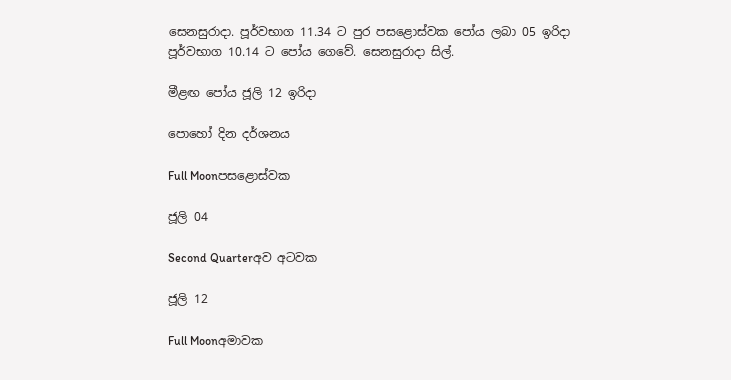සෙනසුරාදා. පූර්වභාග 11.34 ට පුර පසළොස්වක පෝය ලබා 05 ඉරිදා පූර්වභාග 10.14 ට පෝය ගෙවේ. සෙනසුරාදා සිල්.

මීළඟ පෝය ජූලි 12 ඉරිදා

පොහෝ දින දර්ශනය

Full Moonපසළොස්වක

ජූලි 04

Second Quarterඅව අටවක

ජූලි 12

Full Moonඅමාවක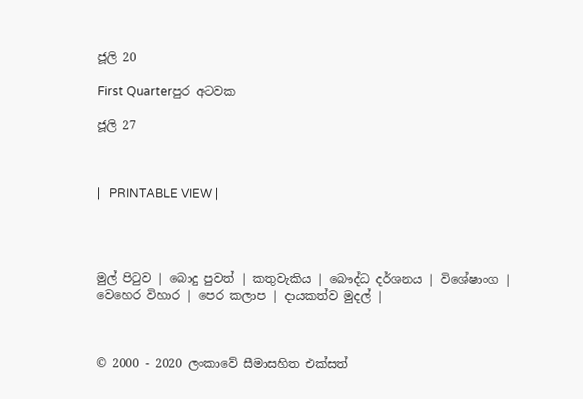ජූලි 20

First Quarterපුර අටවක

ජූලි 27



|   PRINTABLE VIEW |




මුල් පිටුව | බොදු පුවත් | කතුවැකිය | බෞද්ධ දර්ශනය | විශේෂාංග | වෙහෙර විහාර | පෙර කලාප | දායකත්ව මුදල් |



© 2000 - 2020 ලංකාවේ සීමාසහිත එක්සත්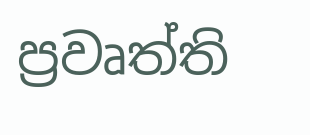ප්‍රවෘත්ති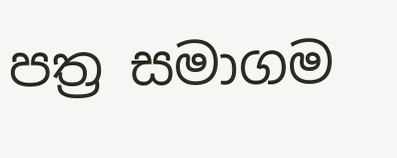පත්‍ර සමාගම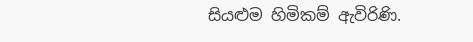සියළුම හිමිකම් ඇවිරිණි.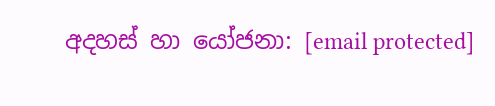අදහස් හා යෝජනා: [email protected]